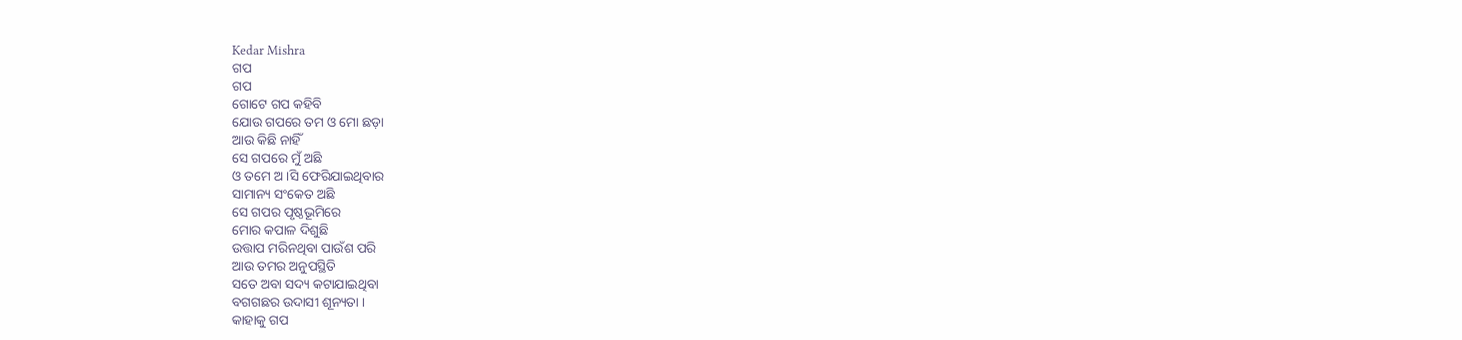Kedar Mishra
ଗପ
ଗପ
ଗୋଟେ ଗପ କହିବି
ଯୋଉ ଗପରେ ତମ ଓ ମୋ ଛଡ଼ା
ଆଉ କିଛି ନାହିଁ
ସେ ଗପରେ ମୁଁ ଅଛି
ଓ ତମେ ଅ ।ସି ଫେରିଯାଇଥିବାର
ସାମାନ୍ୟ ସଂକେତ ଅଛି
ସେ ଗପର ପୃଷ୍ଠଭୂମିରେ
ମୋର କପାଳ ଦିଶୁଛି
ଉତ୍ତାପ ମରିନଥିବା ପାଉଁଶ ପରି
ଆଉ ତମର ଅନୁପସ୍ଥିତି
ସତେ ଅବା ସଦ୍ୟ କଟାଯାଇଥିବା
ବଗଗଛର ଉଦାସୀ ଶୂନ୍ୟତା ।
କାହାକୁ ଗପ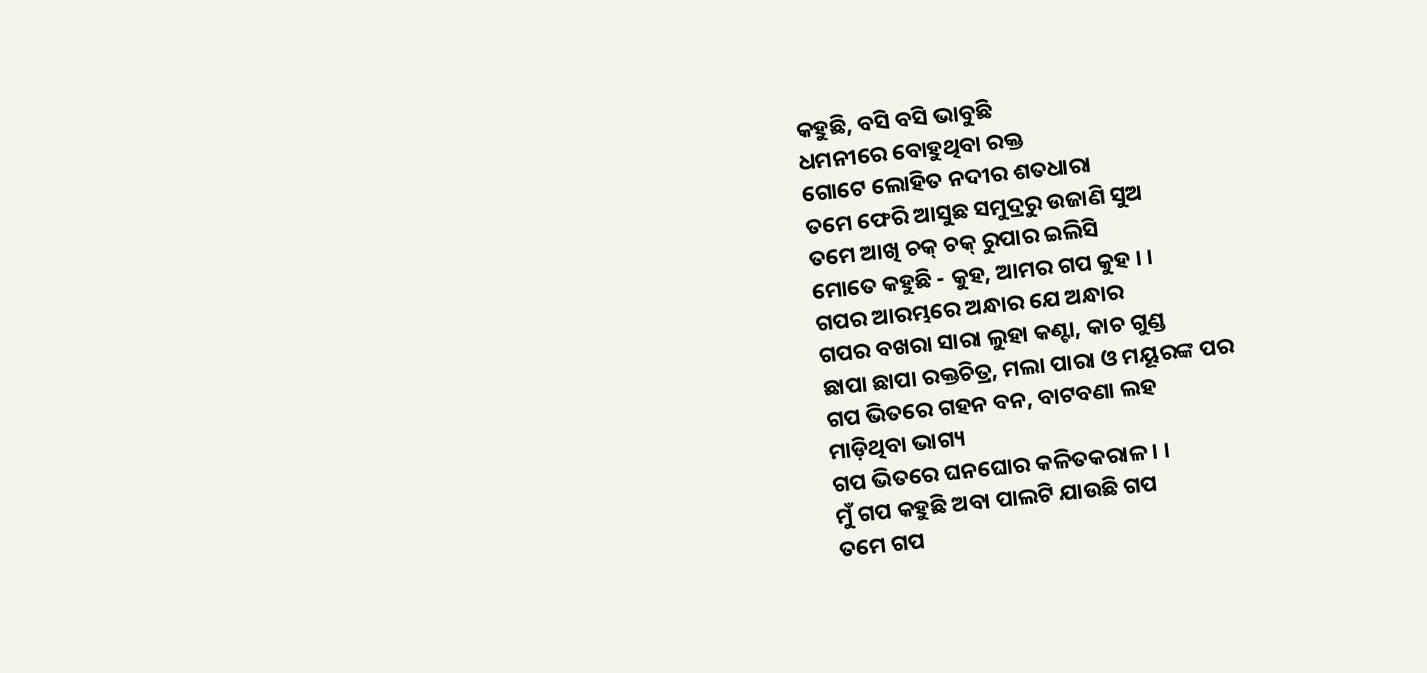କହୁଛି, ବସି ବସି ଭାବୁଛି
ଧମନୀରେ ବୋହୁଥିବା ରକ୍ତ
ଗୋଟେ ଲୋହିତ ନଦୀର ଶତଧାରା
ତମେ ଫେରି ଆସୁଛ ସମୁଦ୍ରରୁ ଉଜାଣି ସୁଅ
ତମେ ଆଖି ଚକ୍ ଚକ୍ ରୁପାର ଇଲିସି
ମୋତେ କହୁଛି - କୁହ, ଆମର ଗପ କୁହ । ।
ଗପର ଆରମ୍ଭରେ ଅନ୍ଧାର ଯେ ଅନ୍ଧାର
ଗପର ବଖରା ସାରା ଲୁହା କଣ୍ଟା, କାଚ ଗୁଣ୍ଡ
ଛାପା ଛାପା ରକ୍ତଚିତ୍ର, ମଲା ପାରା ଓ ମୟୂରଙ୍କ ପର
ଗପ ଭିତରେ ଗହନ ବନ, ବାଟବଣା ଲହ
ମାଡ଼ିଥିବା ଭାଗ୍ୟ
ଗପ ଭିତରେ ଘନଘୋର କଳିତକରାଳ । ।
ମୁଁ ଗପ କହୁଛି ଅବା ପାଲଟି ଯାଉଛି ଗପ
ତମେ ଗପ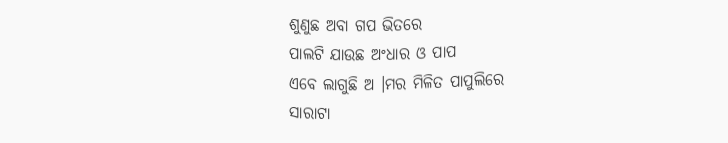ଶୁଣୁଛ ଅବା ଗପ ଭିତରେ
ପାଲଟି ଯାଉଛ ଅଂଧାର ଓ ପାପ
ଏବେ ଲାଗୁଛି ଅ ।ମର ମିଳିତ ପାପୁଲିରେ
ସାରାଟା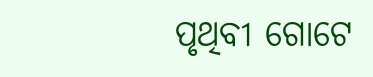ପୃଥିବୀ ଗୋଟେ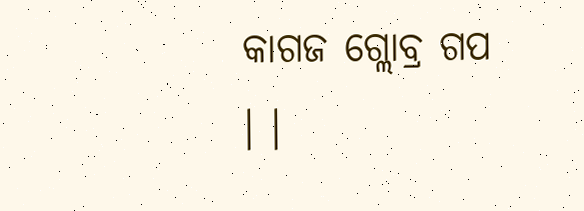କାଗଜ ଗ୍ଲୋବ୍ର ଗପ । ।